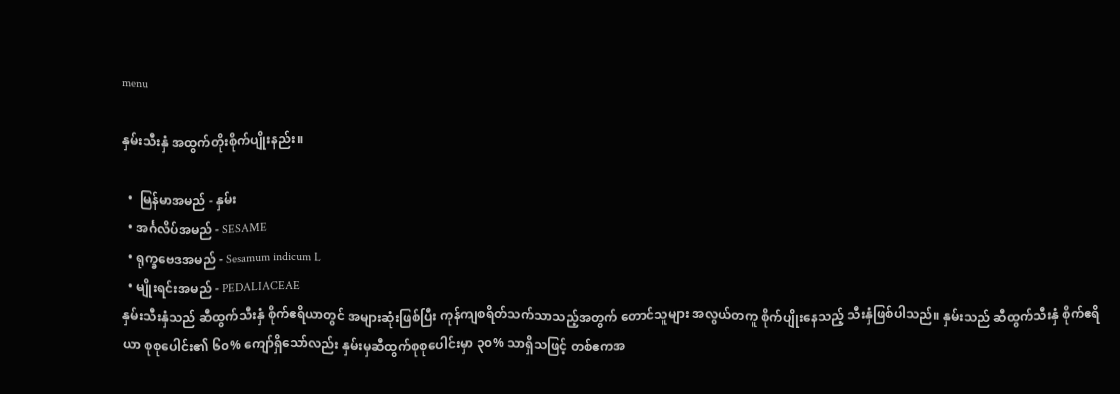menu

နှမ်းသီးနှံ အထွက်တိုးစိုက်ပျိုးနည်း။

  •  မြန်မာအမည် - နှမ်း
  • အင်္ဂလိပ်အမည် - SESAME
  • ရုက္ခဗေဒအမည် - Sesamum indicum L
  • မျိုးရင်းအမည် - PEDALIACEAE
နှမ်းသီးနှံသည် ဆီထွက်သီးနှံ စိုက်ဧရိယာတွင် အများဆုံးဖြစ်ပြီး ကုန်ကျစရိတ်သက်သာသည့်အတွက် တောင်သူများ အလွယ်တကူ စိုက်ပျိုးနေသည့် သီးနှံဖြစ်ပါသည်။ နှမ်းသည် ဆီထွက်သီးနှံ စိုက်ဧရိယာ စုစုပေါင်း၏ ၆၀% ကျော်ရှိသော်လည်း နှမ်းမှဆီထွက်စုစုပေါင်းမှာ ၃၀% သာရှိသဖြင့် တစ်ဧကအ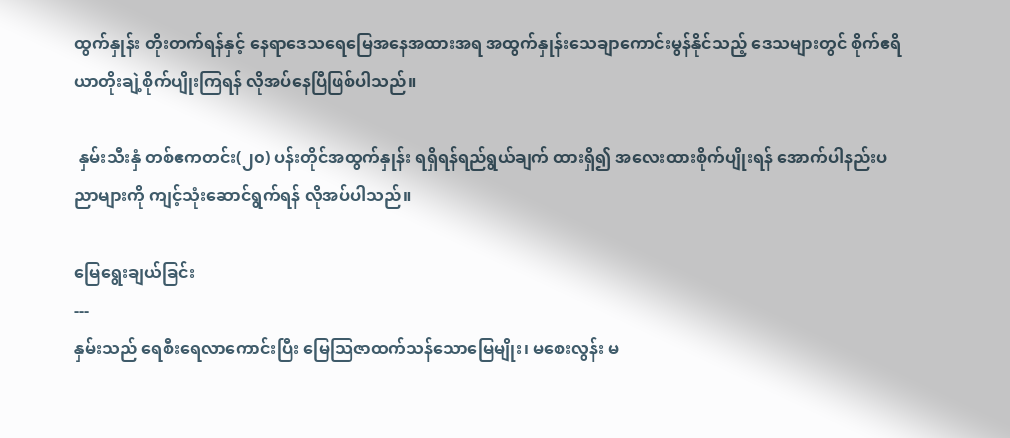ထွက်နှုန်း တိုးတက်ရန်နှင့် နေရာဒေသရေမြေအနေအထားအရ အထွက်နှုန်းသေချာကောင်းမွန်နိုင်သည့် ဒေသများတွင် စိုက်ဧရိယာတိုးချဲ့စိုက်ပျိုးကြရန် လိုအပ်နေပြီဖြစ်ပါသည်။

 နှမ်းသီးနှံ တစ်ဧကတင်း(၂၀) ပန်းတိုင်အထွက်နှုန်း ရရှိရန်ရည်ရွယ်ချက် ထားရှိ၍ အလေးထားစိုက်ပျိုးရန် အောက်ပါနည်းပညာများကို ကျင့်သုံးဆောင်ရွက်ရန် လိုအပ်ပါသည်။

မြေရွေးချယ်ခြင်း
---
နှမ်းသည် ရေစီးရေလာကောင်းပြီး မြေသြဇာထက်သန်သောမြေမျိုး၊ မစေးလွန်း မ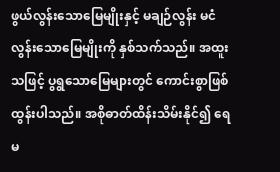ဖွယ်လွန်းသောမြေမျိုးနှင့် မချဉ်လွန်း မငံလွန်းသောမြေမျိုးကို နှစ်သက်သည်။ အထူးသဖြင့် ပွရွသောမြေများတွင် ကောင်းစွာဖြစ်ထွန်းပါသည်။ အစိုဓာတ်ထိန်းသိမ်းနိုင်၍ ရေမ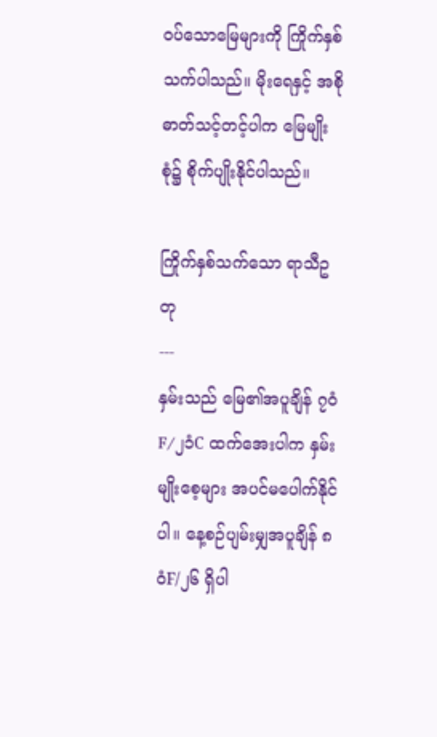ဝပ်သောမြေများကို ကြိုက်နှစ်သက်ပါသည်။ မိုးရေနှင့် အစိုဓာတ်သင့်တင့်ပါက မြေမျိုးစုံ၌ စိုက်ပျိုးနိုင်ပါသည်။

ကြိုက်နှစ်သက်သော ရာသီဥတု
---
နှမ်းသည် မြေ၏အပူချိန် ၇ဝံF/၂၁ံC ထက်အေးပါက နှမ်းမျိုးစေ့များ အပင်မပေါက်နိုင်ပါ။ နေ့စဉ်ပျမ်းမျှအပူချိန် ၈ဝံF/၂၆ ရှိပါ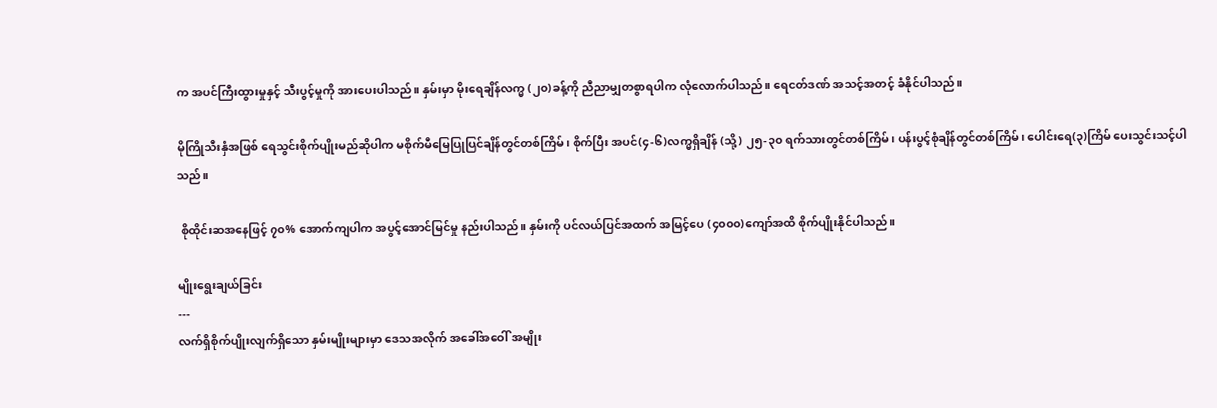က အပင်ကြီးထွားမှုနှင့် သီးပွင့်မှုကို အားပေးပါသည်။ နှမ်းမှာ မိုးရေချိန်လက္မ (၂၀)ခန့်ကို ညီညာမျှတစွာရပါက လုံလောက်ပါသည်။ ရေငတ်ဒဏ် အသင့်အတင့် ခံနိုင်ပါသည်။

မိုကြိုသီးနှံအဖြစ် ရေသွင်းစိုက်ပျိုးမည်ဆိုပါက မစိုက်မီမြေပြုပြင်ချိန်တွင်တစ်ကြိမ်၊ စိုက်ပြီး အပင်(၄-၆)လက္မရှိချိန် (သို့) ၂၅-၃၀ ရက်သားတွင်တစ်ကြိမ်၊ ပန်းပွင့်စုံချိန်တွင်တစ်ကြိမ်၊ ပေါင်းရေ(၃)ကြိမ် ပေးသွင်းသင့်ပါသည်။

 စိုထိုင်းဆအနေဖြင့် ၇၀% အောက်ကျပါက အပွင့်အောင်မြင်မှု နည်းပါသည်။ နှမ်းကို ပင်လယ်ပြင်အထက် အမြင့်ပေ (၄၀၀၀)ကျော်အထိ စိုက်ပျိုးနိုင်ပါသည်။

မျိုးရွေးချယ်ခြင်း
---
လက်ရှိစိုက်ပျိုးလျက်ရှိသော နှမ်းမျိုးများမှာ ဒေသအလိုက် အခေါ်အဝေါ် အမျိုး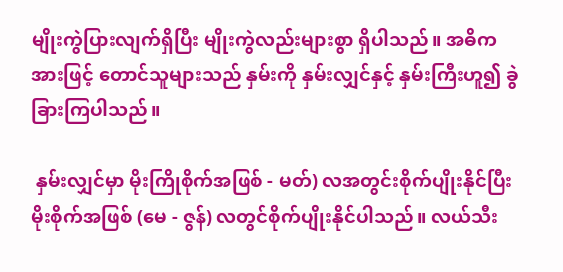မျိုးကွဲပြားလျက်ရှိပြီး မျိုးကွဲလည်းများစွာ ရှိပါသည်။ အဓိကအားဖြင့် တောင်သူများသည် နှမ်းကို နှမ်းလျှင်နှင့် နှမ်းကြီးဟူ၍ ခွဲခြားကြပါသည်။

 နှမ်းလျှင်မှာ မိုးကြိုစိုက်အဖြစ် - မတ်) လအတွင်းစိုက်ပျိုးနိုင်ပြီး မိုးစိုက်အဖြစ် (မေ - ဇွန်) လတွင်စိုက်ပျိုးနိုင်ပါသည်။ လယ်သီး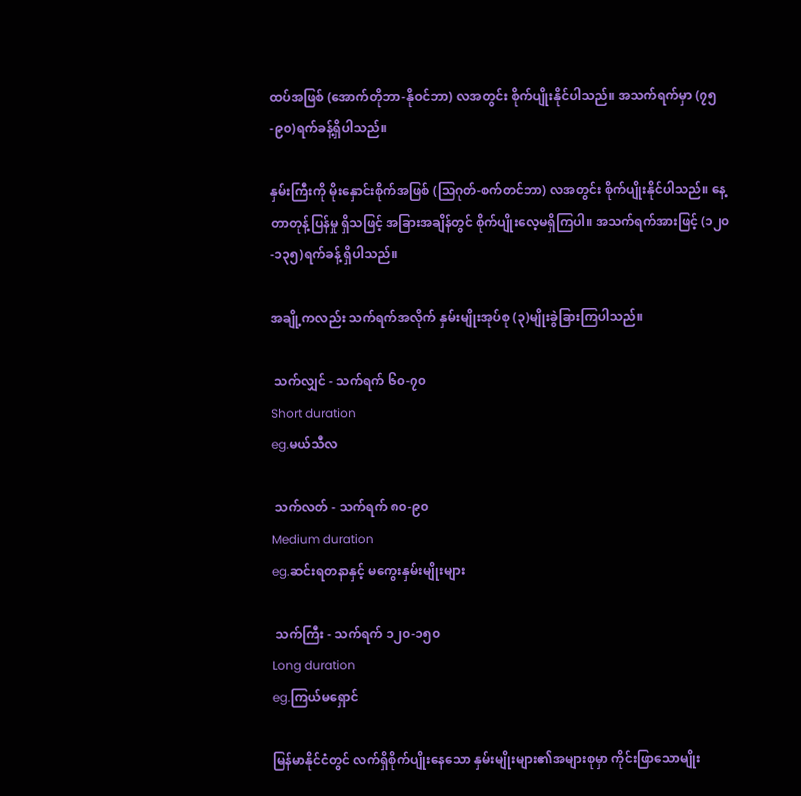ထပ်အဖြစ် (အောက်တိုဘာ-နိုဝင်ဘာ) လအတွင်း စိုက်ပျိုးနိုင်ပါသည်။ အသက်ရက်မှာ (၇၅-၉၀)ရက်ခန့်ရှိပါသည်။

နှမ်းကြီးကို မိုးနှောင်းစိုက်အဖြစ် (သြဂုတ်-စက်တင်ဘာ) လအတွင်း စိုက်ပျိုးနိုင်ပါသည်။ နေ့တာတုန့်ပြန်မှု ရှိသဖြင့် အခြားအချိန်တွင် စိုက်ပျိုးလေ့မရှိကြပါ။ အသက်ရက်အားဖြင့် (၁၂၀-၁၃၅)ရက်ခန့် ရှိပါသည်။

အချို့ကလည်း သက်ရက်အလိုက် နှမ်းမျိုးအုပ်စု (၃)မျိုးခွဲခြားကြပါသည်။

 သက်လျှင် - သက်ရက် ၆၀-၇၀
Short duration
eg.မယ်သီလ

 သက်လတ် - သက်ရက် ၈၀-၉၀
Medium duration
eg.ဆင်းရတနာနှင့် မကွေးနှမ်းမျိုးများ

 သက်ကြီး - သက်ရက် ၁၂၀-၁၅၀
Long duration
eg.ကြယ်မရှောင်

မြန်မာနိုင်ငံတွင် လက်ရှိစိုက်ပျိုးနေသော နှမ်းမျိုးများ၏အများစုမှာ ကိုင်းဖြာသောမျိုး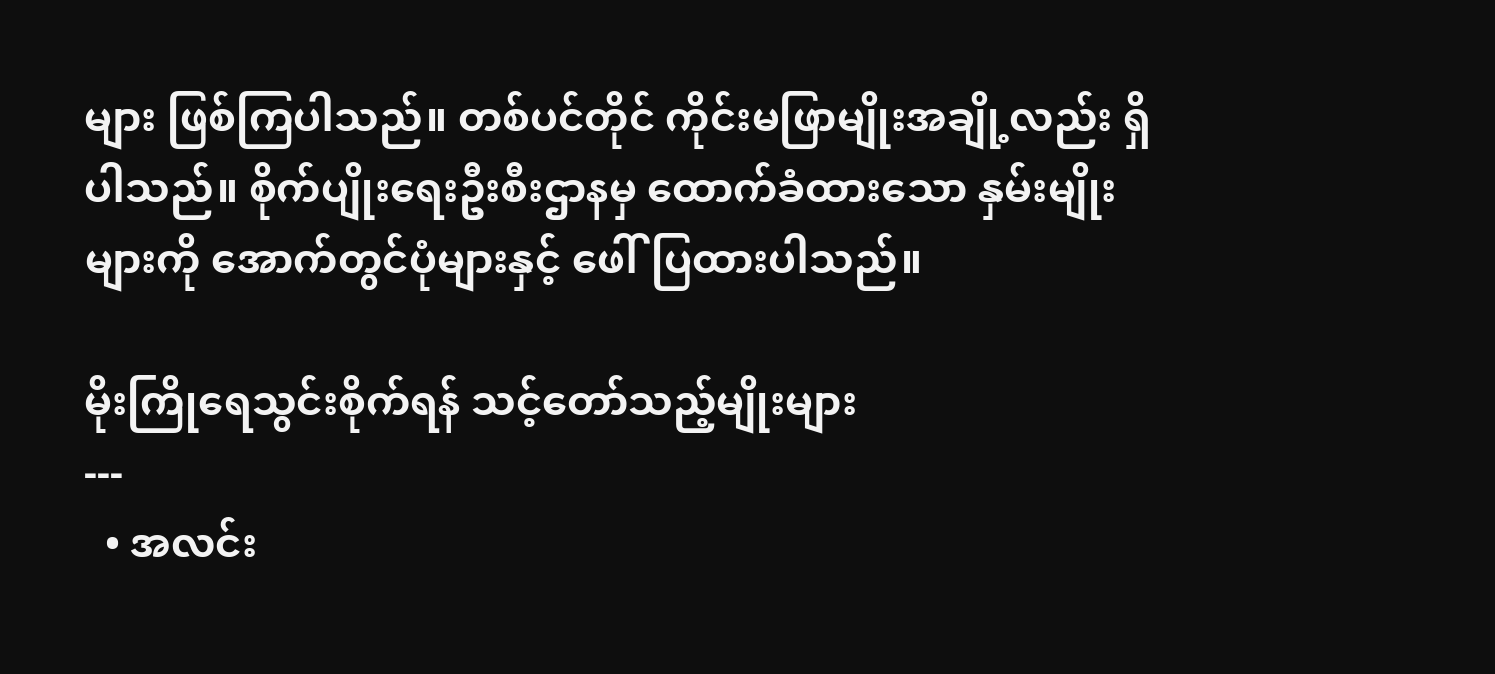များ ဖြစ်ကြပါသည်။ တစ်ပင်တိုင် ကိုင်းမဖြာမျိုးအချို့လည်း ရှိပါသည်။ စိုက်ပျိုးရေးဦးစီးဌာနမှ ထောက်ခံထားသော နှမ်းမျိုးများကို အောက်တွင်ပုံများနှင့် ဖေါ်ပြထားပါသည်။

မိုးကြိုရေသွင်းစိုက်ရန် သင့်တော်သည့်မျိုးများ
---
  • အလင်း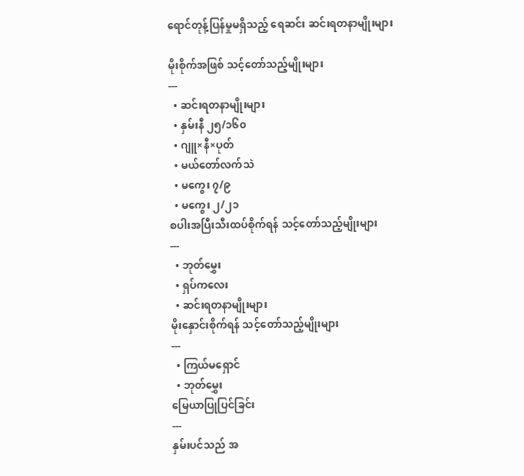ရောင်တုန့်ပြန်မှုမရှိသည့် ရေဆင်း ဆင်းရတနာမျိုးများ

မိုးစိုက်အဖြစ် သင့်တော်သည့်မျိုးများ
---
  • ဆင်းရတနာမျိုးများ
  • နှမ်းနီ ၂၅/၁၆၀
  • ဂျူ×နီ×ပုတ်
  • မယ်တော်လက်သဲ
  • မကွေး ၇/၉
  • မကွေး ၂/၂၁
စပါးအပြီးသီးထပ်စိုက်ရန် သင့်တော်သည့်မျိုးများ
---
  • ဘုတ်မွှေး
  • ရှပ်ကလေး
  • ဆင်းရတနာမျိုးများ
မိုးနှောင်းစိုက်ရန် သင့်တော်သည့်မျိုးများ
---
  • ကြယ်မရှောင်
  • ဘုတ်မွှေး
မြေယာပြုပြင်ခြင်း
---
နှမ်းပင်သည် အ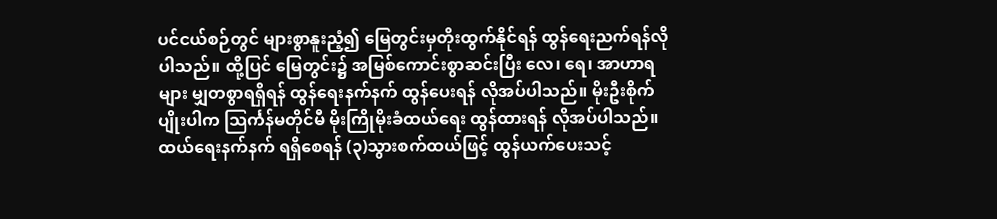ပင်ငယ်စဉ်တွင် များစွာနူးညံ့၍ မြေတွင်းမှတိုးထွက်နိုင်ရန် ထွန်ရေးညက်ရန်လိုပါသည်။ ထို့ပြင် မြေတွင်း၌ အမြစ်ကောင်းစွာဆင်းပြီး လေ၊ ရေ၊ အာဟာရများ မျှတစွာရရှိရန် ထွန်ရေးနက်နက် ထွန်ပေးရန် လိုအပ်ပါသည်။ မိုးဦးစိုက်ပျိုးပါက သြင်္ကန်မတိုင်မီ မိုးကြိုမိုးခံထယ်ရေး ထွန်ထားရန် လိုအပ်ပါသည်။ ထယ်ရေးနက်နက် ရရှိစေရန် (၃)သွားစက်ထယ်ဖြင့် ထွန်ယက်ပေးသင့်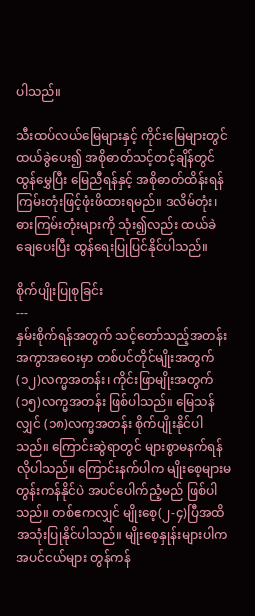ပါသည်။

သီးထပ်လယ်မြေများနှင့် ကိုင်းမြေများတွင် ထယ်ခွဲပေး၍ အစိုဓာတ်သင့်တင့်ချိန်တွင် ထွန်မွှေပြီး မြေညီရန်နှင့် အစိုဓာတ်ထိန်းရန် ကြမ်းတုံးဖြင့်ဖုံးဖိထားရမည်။ ဒလိမ်တုံး၊ ဓားကြမ်းတုံးများကို သုံး၍လည်း ထယ်ခဲချေပေးပြီး ထွန်ရေးပြုပြင်နိုင်ပါသည်။

စိုက်ပျိုးပြုစုခြင်း
---
နှမ်းစိုက်ရန်အတွက် သင့်တော်သည့်အတန်းအကွာအဝေးမှာ တစ်ပင်တိုင်မျိုးအတွက် (၁၂)လက္မအတန်း၊ ကိုင်းဖြာမျိုးအတွက် (၁၅)လက္မအတန်း ဖြစ်ပါသည်။ မြေသန်လျှင် (၁၈)လက္မအတန်း စိုက်ပျိုးနိုင်ပါသည်။ ကြောင်းဆွဲရာတွင် များစွာမနက်ရန်လိုပါသည်။ ကြောင်းနက်ပါက မျိုးစေ့များမတွန်းကန်နိုင်ပဲ အပင်ပေါက်ညံ့မည် ဖြစ်ပါသည်။ တစ်ဧကလျှင် မျိုးစေ့(၂-၄)ပြီအထိ အသုံးပြုနိုင်ပါသည်။ မျိုးစေ့နှုန်းများပါက အပင်ငယ်များ တွန်ကန်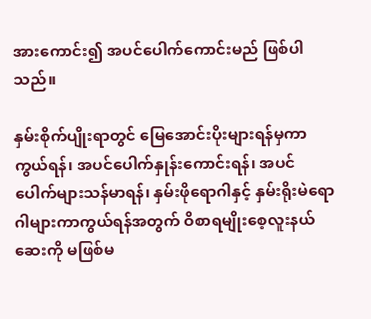အားကောင်း၍ အပင်ပေါက်ကောင်းမည် ဖြစ်ပါသည်။

နှမ်းစိုက်ပျိုးရာတွင် မြေအောင်းပိုးများရန်မှကာကွယ်ရန်၊ အပင်ပေါက်နှုန်းကောင်းရန်၊ အပင်ပေါက်များသန်မာရန်၊ နှမ်းဖိုရောဂါနှင့် နှမ်းရိုးမဲရောဂါများကာကွယ်ရန်အတွက် ဝိစာရမျိုးစေ့လူးနယ်ဆေးကို မဖြစ်မ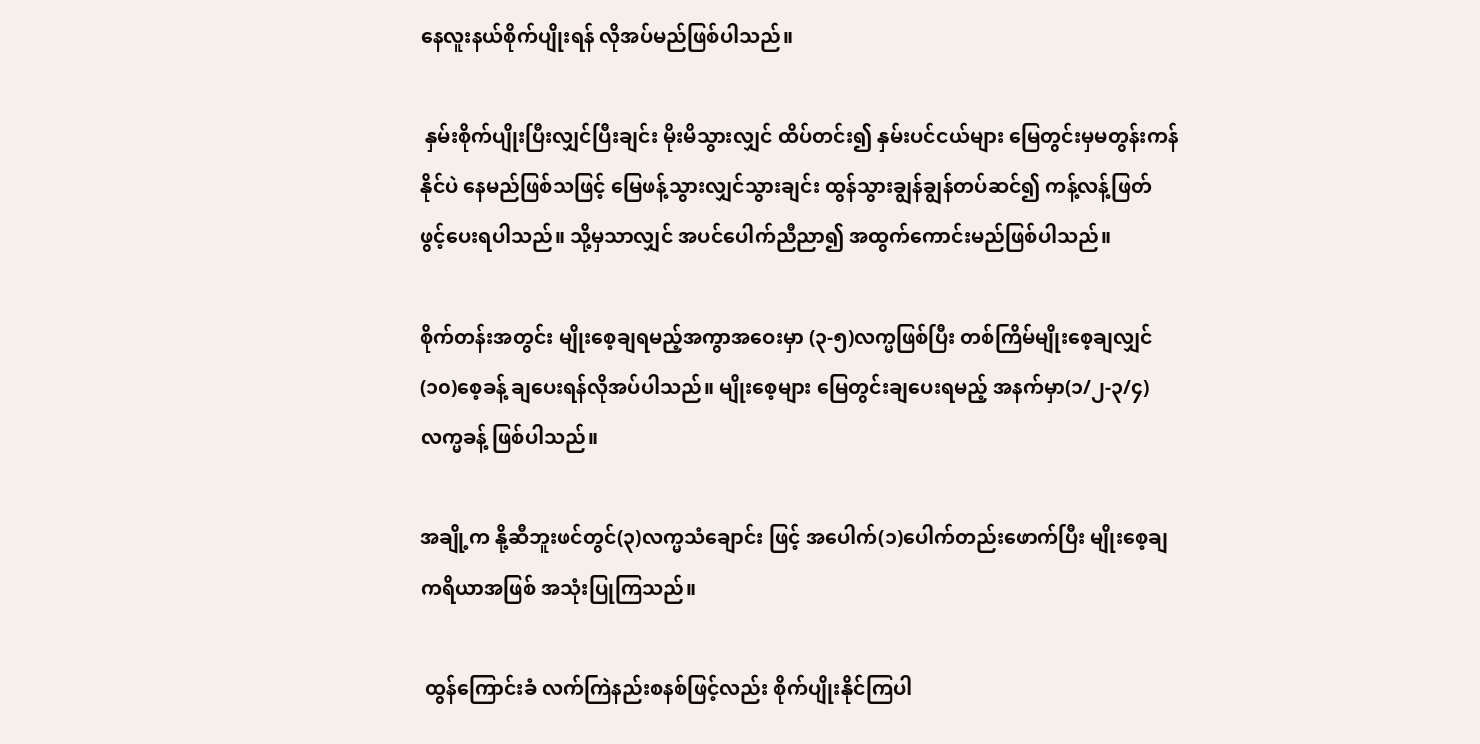နေလူးနယ်စိုက်ပျိုးရန် လိုအပ်မည်ဖြစ်ပါသည်။

 နှမ်းစိုက်ပျိုးပြီးလျှင်ပြီးချင်း မိုးမိသွားလျှင် ထိပ်တင်း၍ နှမ်းပင်ငယ်များ မြေတွင်းမှမတွန်းကန်နိုင်ပဲ နေမည်ဖြစ်သဖြင့် မြေဖန့်သွားလျှင်သွားချင်း ထွန်သွားချွန်ချွန်တပ်ဆင်၍ ကန့်လန့်ဖြတ် ဖွင့်ပေးရပါသည်။ သို့မှသာလျှင် အပင်ပေါက်ညီညာ၍ အထွက်ကောင်းမည်ဖြစ်ပါသည်။

စိုက်တန်းအတွင်း မျိုးစေ့ချရမည့်အကွာအဝေးမှာ (၃-၅)လက္မဖြစ်ပြီး တစ်ကြိမ်မျိုးစေ့ချလျှင် (၁၀)စေ့ခန့် ချပေးရန်လိုအပ်ပါသည်။ မျိုးစေ့များ မြေတွင်းချပေးရမည့် အနက်မှာ(၁/၂-၃/၄)လက္မခန့် ဖြစ်ပါသည်။

အချို့က နို့ဆီဘူးဖင်တွင်(၃)လက္မသံချောင်း ဖြင့် အပေါက်(၁)ပေါက်တည်းဖောက်ပြီး မျိုးစေ့ချကရိယာအဖြစ် အသုံးပြုကြသည်။

 ထွန်ကြောင်းခံ လက်ကြဲနည်းစနစ်ဖြင့်လည်း စိုက်ပျိုးနိုင်ကြပါ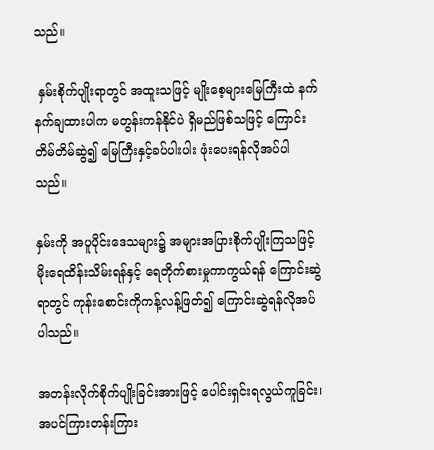သည်။

 နှမ်းစိုက်ပျိုးရာတွင် အထူးသဖြင့် မျိုးစေ့များမြေကြီးထဲ နက်နက်ချထားပါက မတွန်းကန်နိုင်ပဲ ရှိမည်ဖြစ်သဖြင့် ကြောင်းတိမ်တိမ်ဆွဲ၍ မြေကြီးနှင့်ခပ်ပါးပါး ဖုံးပေးရန်လိုအပ်ပါသည်။

နှမ်းကို အပူပိုင်းဒေသများ၌ အများအပြားစိုက်ပျိုးကြသဖြင့် မိုးရေထိန်းသိမ်းရန်နှင့် ရေတိုက်စားမှုကာကွယ်ရန် ကြောင်းဆွဲရာတွင် ကုန်းစောင်းကိုကန့်လန့်ဖြတ်၍ ကြောင်းဆွဲရန်လိုအပ်ပါသည်။

အတန်းလိုက်စိုက်ပျိုးခြင်းအားဖြင့် ပေါင်းရှင်းရလွယ်ကူခြင်း၊ အပင်ကြားတန်းကြား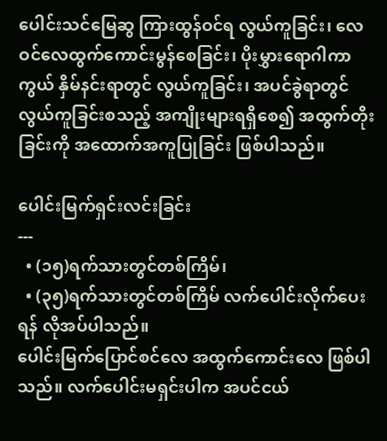ပေါင်းသင်မြေဆွ ကြားထွန်ဝင်ရ လွယ်ကူခြင်း၊ လေဝင်လေထွက်ကောင်းမွန်စေခြင်း၊ ပိုးမွှားရောဂါကာကွယ် နှိမ်နင်းရာတွင် လွယ်ကူခြင်း၊ အပင်ခွဲရာတွင် လွယ်ကူခြင်းစသည့် အကျိုးများရရှိစေ၍ အထွက်တိုးခြင်းကို အထောက်အကူပြုခြင်း ဖြစ်ပါသည်။

ပေါင်းမြက်ရှင်းလင်းခြင်း
---
  • (၁၅)ရက်သားတွင်တစ်ကြိမ်၊
  • (၃၅)ရက်သားတွင်တစ်ကြိမ် လက်ပေါင်းလိုက်ပေးရန် လိုအပ်ပါသည်။
ပေါင်းမြက်ပြောင်စင်လေ အထွက်ကောင်းလေ ဖြစ်ပါသည်။ လက်ပေါင်းမရှင်းပါက အပင်ငယ်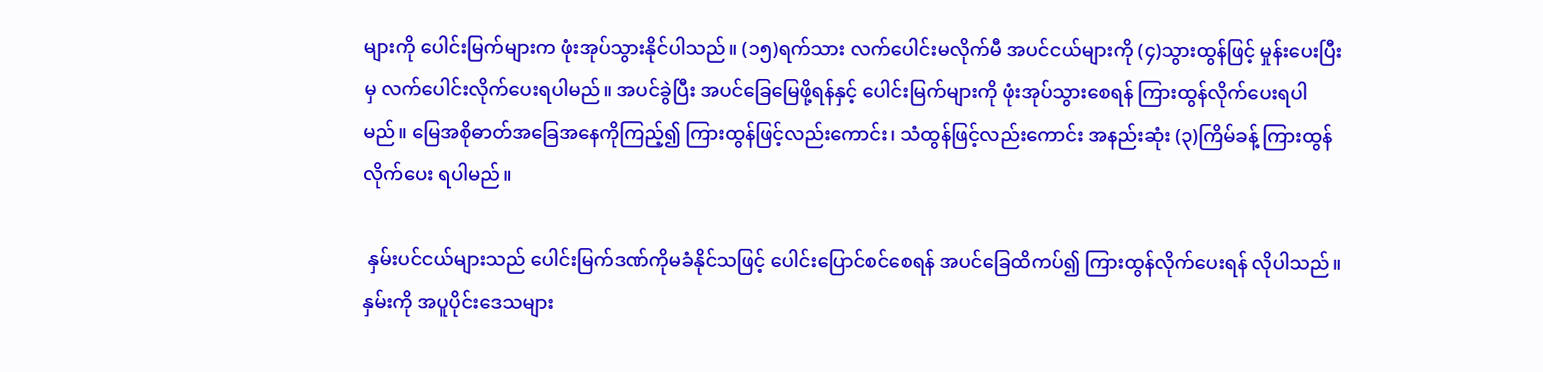များကို ပေါင်းမြက်များက ဖုံးအုပ်သွားနိုင်ပါသည်။ (၁၅)ရက်သား လက်ပေါင်းမလိုက်မီ အပင်ငယ်များကို (၄)သွားထွန်ဖြင့် မှုန်းပေးပြီးမှ လက်ပေါင်းလိုက်ပေးရပါမည်။ အပင်ခွဲပြီး အပင်ခြေမြေဖို့ရန်နှင့် ပေါင်းမြက်များကို ဖုံးအုပ်သွားစေရန် ကြားထွန်လိုက်ပေးရပါမည်။ မြေအစိုဓာတ်အခြေအနေကိုကြည့်၍ ကြားထွန်ဖြင့်လည်းကောင်း၊ သံထွန်ဖြင့်လည်းကောင်း အနည်းဆုံး (၃)ကြိမ်ခန့် ကြားထွန်လိုက်ပေး ရပါမည်။

 နှမ်းပင်ငယ်များသည် ပေါင်းမြက်ဒဏ်ကိုမခံနိုင်သဖြင့် ပေါင်းပြောင်စင်စေရန် အပင်ခြေထိကပ်၍ ကြားထွန်လိုက်ပေးရန် လိုပါသည်။ နှမ်းကို အပူပိုင်းဒေသများ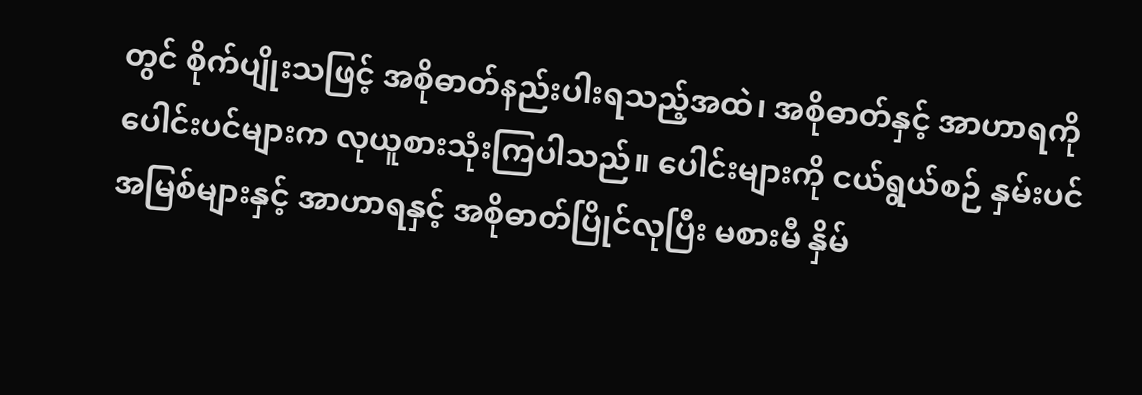တွင် စိုက်ပျိုးသဖြင့် အစိုဓာတ်နည်းပါးရသည့်အထဲ၊ အစိုဓာတ်နှင့် အာဟာရကို ပေါင်းပင်များက လုယူစားသုံးကြပါသည်။ ပေါင်းများကို ငယ်ရွယ်စဉ် နှမ်းပင်အမြစ်များနှင့် အာဟာရနှင့် အစိုဓာတ်ပြိုင်လုပြီး မစားမီ နှိမ်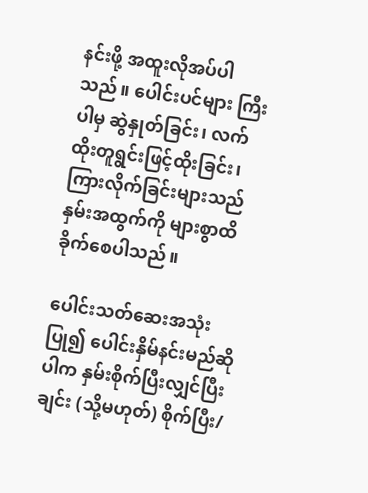နင်းဖို့ အထူးလိုအပ်ပါသည်။ ပေါင်းပင်များ ကြီးပါမှ ဆွဲနှုတ်ခြင်း၊ လက်ထိုးတူရွင်းဖြင့်ထိုးခြင်း၊ ကြားလိုက်ခြင်းများသည် နှမ်းအထွက်ကို များစွာထိခိုက်စေပါသည်။

ပေါင်းသတ်ဆေးအသုံးပြု၍ ပေါင်းနှိမ်နင်းမည်ဆိုပါက နှမ်းစိုက်ပြီးလျှင်ပြီးချင်း (သို့မဟုတ်) စိုက်ပြီး/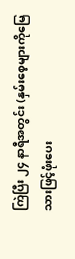ကြဲပြီး ၂၄ နာရီအတွင်း (နှမ်းစေ့များကိုမြေသားဖြင့်ဖုံးပေး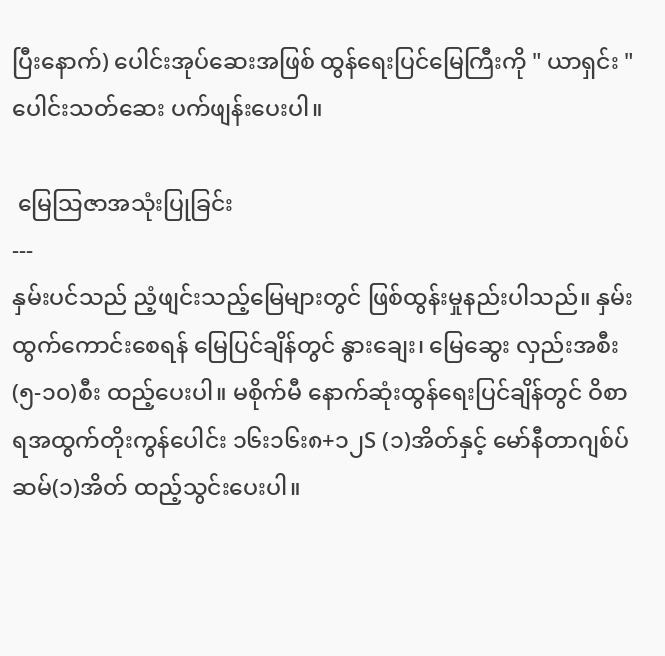ပြီးနောက်) ပေါင်းအုပ်ဆေးအဖြစ် ထွန်ရေးပြင်မြေကြီးကို " ယာရှင်း " ပေါင်းသတ်ဆေး ပက်ဖျန်းပေးပါ။

 မြေသြဇာအသုံးပြုခြင်း
---
နှမ်းပင်သည် ညံ့ဖျင်းသည့်မြေများတွင် ဖြစ်ထွန်းမှုနည်းပါသည်။ နှမ်းထွက်ကောင်းစေရန် မြေပြင်ချိန်တွင် နွားချေး၊ မြေဆွေး လှည်းအစီး(၅-၁၀)စီး ထည့်ပေးပါ။ မစိုက်မီ နောက်ဆုံးထွန်ရေးပြင်ချိန်တွင် ဝိစာရအထွက်တိုးကွန်ပေါင်း ၁၆း၁၆း၈+၁၂S (၁)အိတ်နှင့် မော်နီတာဂျစ်ပ်ဆမ်(၁)အိတ် ထည့်သွင်းပေးပါ။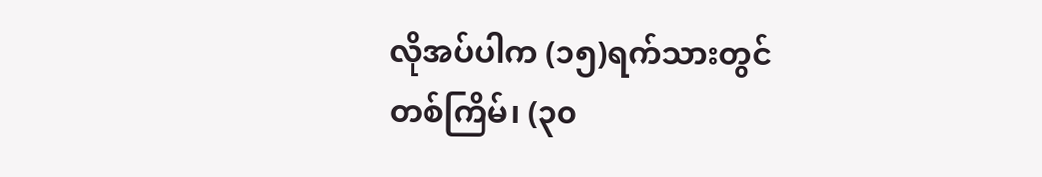လိုအပ်ပါက (၁၅)ရက်သားတွင်တစ်ကြိမ်၊ (၃၀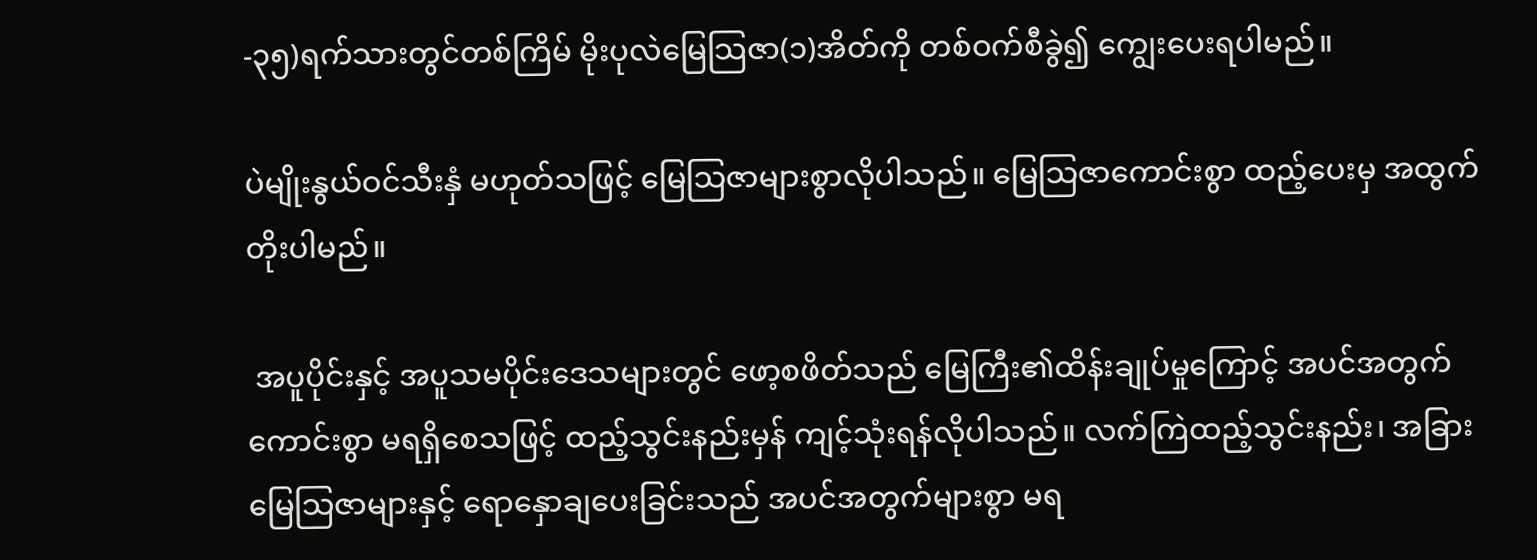-၃၅)ရက်သားတွင်တစ်ကြိမ် မိုးပုလဲမြေသြဇာ(၁)အိတ်ကို တစ်ဝက်စီခွဲ၍ ကျွေးပေးရပါမည်။

ပဲမျိုးနွယ်ဝင်သီးနှံ မဟုတ်သဖြင့် မြေသြဇာများစွာလိုပါသည်။ မြေသြဇာကောင်းစွာ ထည့်ပေးမှ အထွက်တိုးပါမည်။

 အပူပိုင်းနှင့် အပူသမပိုင်းဒေသများတွင် ဖော့စဖိတ်သည် မြေကြီး၏ထိန်းချုပ်မှုကြောင့် အပင်အတွက်ကောင်းစွာ မရရှိစေသဖြင့် ထည့်သွင်းနည်းမှန် ကျင့်သုံးရန်လိုပါသည်။ လက်ကြဲထည့်သွင်းနည်း၊ အခြားမြေသြဇာများနှင့် ရောနှောချပေးခြင်းသည် အပင်အတွက်များစွာ မရ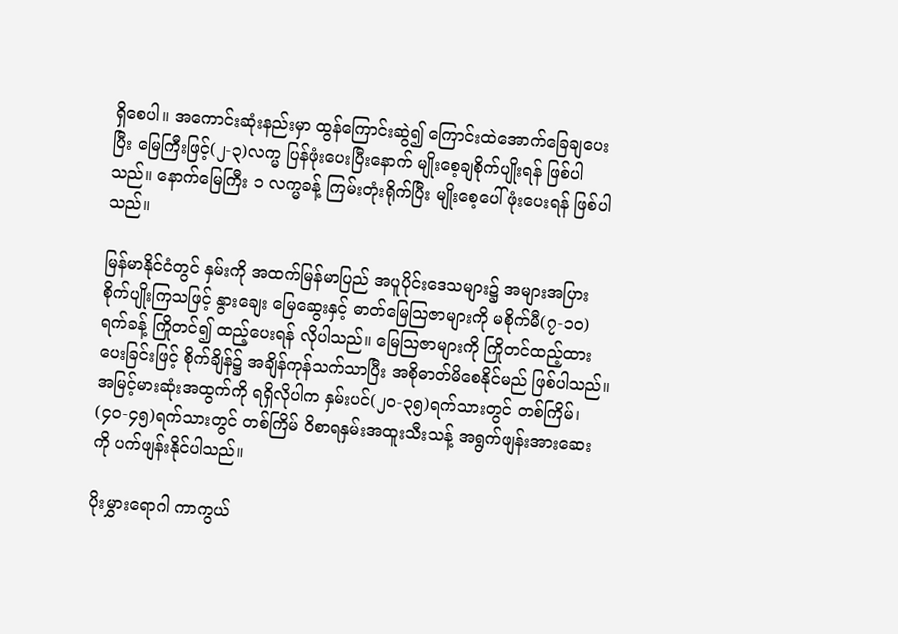ရှိစေပါ။ အကောင်းဆုံးနည်းမှာ ထွန်ကြောင်းဆွဲ၍ ကြောင်းထဲအောက်ခြေချပေးပြီး မြေကြီးဖြင့်(၂-၃)လက္မ ပြန်ဖုံးပေးပြီးနောက် မျိုးစေ့ချစိုက်ပျိုးရန် ဖြစ်ပါသည်။ နောက်မြေကြီး ၁ လက္မခန့် ကြမ်းတုံးရိုက်ပြီး မျိုးစေ့ပေါ်ဖုံးပေးရန် ဖြစ်ပါသည်။

မြန်မာနိုင်ငံတွင် နှမ်းကို အထက်မြန်မာပြည် အပူပိုင်းဒေသများ၌ အများအပြား စိုက်ပျိုးကြသဖြင့် နွားချေး မြေဆွေးနှင့် ဓာတ်မြေသြဇာများကို မစိုက်မီ(၇-၁၀)ရက်ခန့် ကြိုတင်၍ ထည့်ပေးရန် လိုပါသည်။ မြေသြဇာများကို ကြိုတင်ထည့်ထားပေးခြင်းဖြင့် စိုက်ချိန်၌ အချိန်ကုန်သက်သာပြီး အစိုဓာတ်မိစေနိုင်မည် ဖြစ်ပါသည်။
အမြင့်မားဆုံးအထွက်ကို ရရှိလိုပါက နှမ်းပင်(၂၀-၃၅)ရက်သားတွင် တစ်ကြိမ်၊ (၄၀-၄၅)ရက်သားတွင် တစ်ကြိမ် ဝိစာရနှမ်းအထူးသီးသန့် အရွက်ဖျန်းအားဆေးကို ပက်ဖျန်းနိုင်ပါသည်။

ပိုးမွှားရောဂါ ကာကွယ်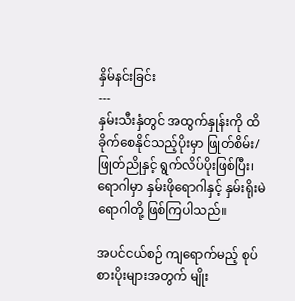နှိမ်နင်းခြင်း
---
နှမ်းသီးနှံတွင် အထွက်နှုန်းကို ထိခိုက်စေနိုင်သည့်ပိုးမှာ ဖြုတ်စိမ်း/ဖြုတ်ညိုနှင့် ရွက်လိပ်ပိုးဖြစ်ပြီး၊ ရောဂါမှာ နှမ်းဖိုရောဂါနှင့် နှမ်းရိုးမဲရောဂါတို့ ဖြစ်ကြပါသည်။

အပင်ငယ်စဉ် ကျရောက်မည့် စုပ်စားပိုးများအတွက် မျိုး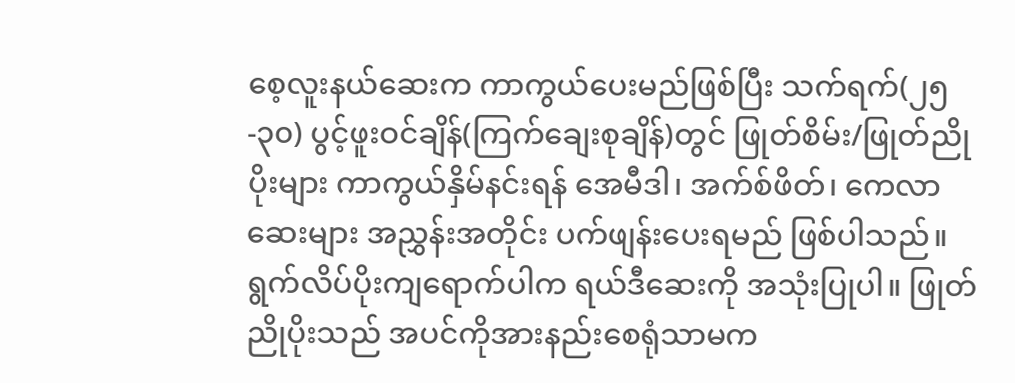စေ့လူးနယ်ဆေးက ကာကွယ်ပေးမည်ဖြစ်ပြီး သက်ရက်(၂၅-၃၀) ပွင့်ဖူးဝင်ချိန်(ကြက်ချေးစုချိန်)တွင် ဖြုတ်စိမ်း/ဖြုတ်ညိုပိုးများ ကာကွယ်နှိမ်နင်းရန် အေမီဒါ၊ အက်စ်ဖိတ်၊ ကေလာဆေးများ အညွှန်းအတိုင်း ပက်ဖျန်းပေးရမည် ဖြစ်ပါသည်။ ရွက်လိပ်ပိုးကျရောက်ပါက ရယ်ဒီဆေးကို အသုံးပြုပါ။ ဖြုတ်ညိုပိုးသည် အပင်ကိုအားနည်းစေရုံသာမက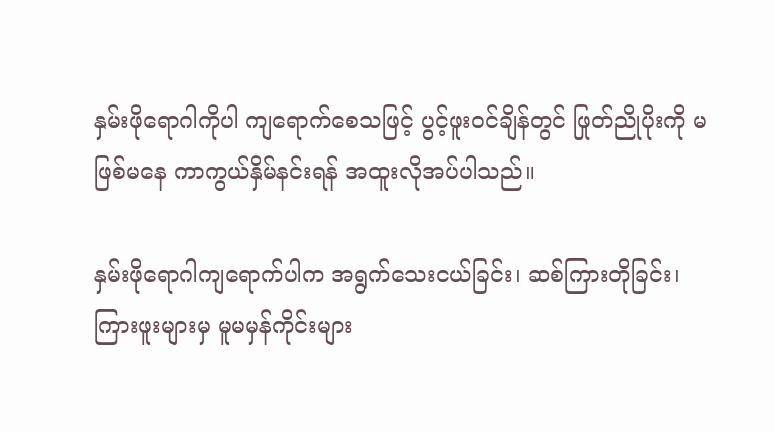နှမ်းဖိုရောဂါကိုပါ ကျရောက်စေသဖြင့် ပွင့်ဖူးဝင်ချိန်တွင် ဖြုတ်ညိုပိုးကို မဖြစ်မနေ ကာကွယ်နှိမ်နင်းရန် အထူးလိုအပ်ပါသည်။

နှမ်းဖိုရောဂါကျရောက်ပါက အရွက်သေးငယ်ခြင်း၊ ဆစ်ကြားတိုခြင်း၊ ကြားဖူးများမှ မူမမှန်ကိုင်းများ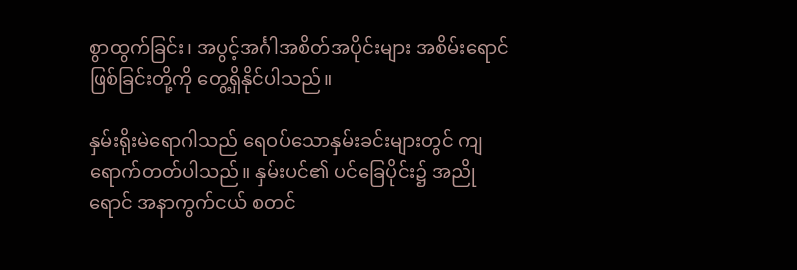စွာထွက်ခြင်း၊ အပွင့်အင်္ဂါအစိတ်အပိုင်းများ အစိမ်းရောင်ဖြစ်ခြင်းတို့ကို တွေ့ရှိနိုင်ပါသည်။

နှမ်းရိုးမဲရောဂါသည် ရေဝပ်သောနှမ်းခင်းများတွင် ကျရောက်တတ်ပါသည်။ နှမ်းပင်၏ ပင်ခြေပိုင်း၌ အညိုရောင် အနာကွက်ငယ် စတင်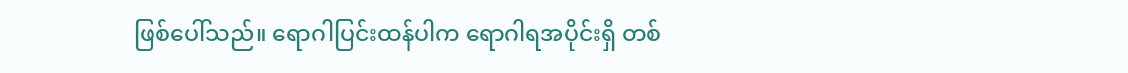ဖြစ်ပေါ်သည်။ ရောဂါပြင်းထန်ပါက ရောဂါရအပိုင်းရှိ တစ်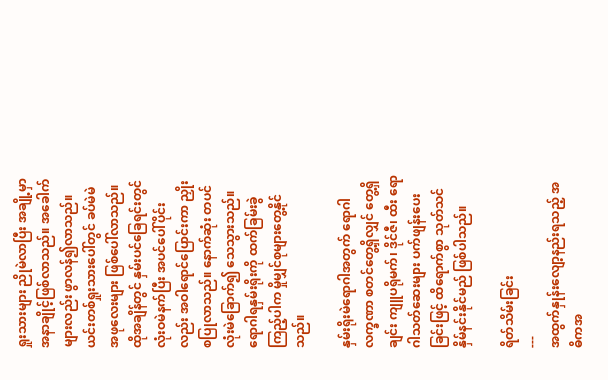ရှုးသားများ ညိုမဲလာပြီး အချို့မှာ အနာချိုင့်ဖြစ်လာသည်။ အခေါက်များလည်း ဖွာလန်၍လာသည်။ ယင်းတစ်ရှုးသားပေါ်တွင် ခပ်မဲမဲအဖုလေးများ ဖြစ်ပေါ်လာသည်။ ထိုအချိန်တွင် နှမ်းပင်ခြေရင်းတွင် လုံးဝမဲနက်ပြီး အပင်ပေါ်ပိုင်းလည်း အဝါရောင်ပြောင်းကာ ညှိုးစပြုလာသည်။ နောက်ဆုံး တပင်လုံးမဲခြောက်၍ သေသွားသည်။ ရောဂါရနှမ်းရိုးကို ထက်ခြမ်းခွဲကြည့်ပါက မှိုမျှင်စုများတွေ့နိုင်သည်။

နှမ်းရိုးမဲရောဂါအတွက် ရောဂါလက္ခဏာ စတင်တွေ့ရှိလျှင် တွေ့ရှိချင်း ကျူပရိုမက်၊ ဒိုင်ဇီ၊ ထီး ရောဂါသတ်ဆေးများ ပက်ဖျန်းပေးခြင်းဖြင့် ထိရောက်စွာ သုတ်သင်နှိမ်နင်းနိုင်မည် ဖြစ်ပါသည်။

ရိတ်သိမ်းခြင်း
---
အထွက်နှုန်းလျော့နည်းရသည့် အဓိကအ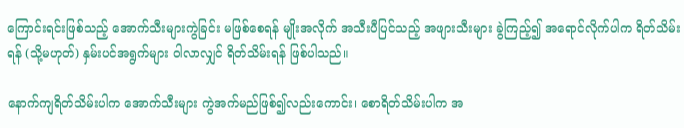ကြောင်းရင်းဖြစ်သည့် အောက်သီးများကွဲခြင်း မဖြစ်စေရန် မျိုးအလိုက် အသီးပီပြင်သည့် အဖျားသီးများ ခွဲကြည့်၍ အရောင်လိုက်ပါက ရိတ်သိမ်းရန် (သို့မဟုတ်) နှမ်းပင်အရွက်များ ဝါလာလျှင် ရိတ်သိမ်းရန် ဖြစ်ပါသည်။

နောက်ကျရိတ်သိမ်းပါက အောက်သီးများ ကွဲအက်မည်ဖြစ်၍လည်းကောင်း၊ စောရိတ်သိမ်းပါက အ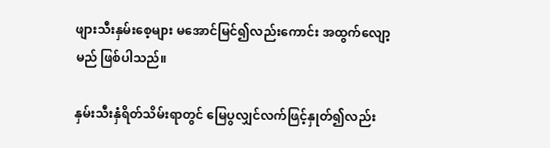ဖျားသီးနှမ်းစေ့များ မအောင်မြင်၍လည်းကောင်း အထွက်လျော့မည် ဖြစ်ပါသည်။

နှမ်းသီးနှံရိတ်သိမ်းရာတွင် မြေပွလျှင်လက်ဖြင့်နှုတ်၍လည်း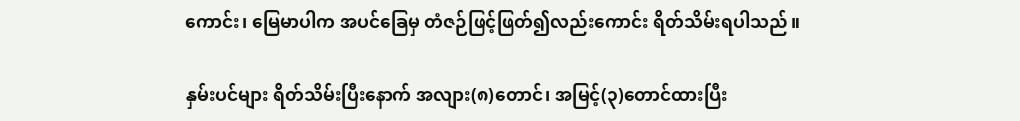ကောင်း၊ မြေမာပါက အပင်ခြေမှ တံဇဉ်ဖြင့်ဖြတ်၍လည်းကောင်း ရိတ်သိမ်းရပါသည်။

နှမ်းပင်များ ရိတ်သိမ်းပြီးနောက် အလျား(၈)တောင်၊ အမြင့်(၃)တောင်ထားပြီး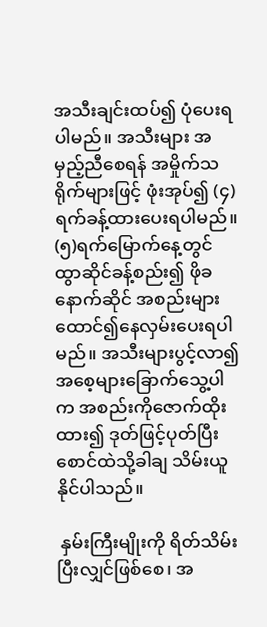အသီးချင်းထပ်၍ ပုံပေးရပါမည်။ အသီးများ အမှည့်ညီစေရန် အမှိုက်သရိုက်များဖြင့် ဖုံးအုပ်၍ (၄)ရက်ခန့်ထားပေးရပါမည်။ (၅)ရက်မြောက်နေ့တွင် ထွာဆိုင်ခန့်စည်း၍ ဖိုခနောက်ဆိုင် အစည်းများ ထောင်၍နေလှမ်းပေးရပါမည်။ အသီးများပွင့်လာ၍ အစေ့များခြောက်သွေ့ပါက အစည်းကိုဇောက်ထိုးထား၍ ဒုတ်ဖြင့်ပုတ်ပြီး စောင်ထဲသို့ခါချ သိမ်းယူနိုင်ပါသည်။

 နှမ်းကြီးမျိုးကို ရိတ်သိမ်းပြီးလျှင်ဖြစ်စေ၊ အ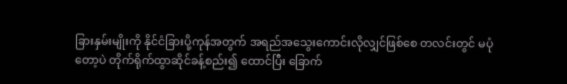ခြားနှမ်းမျိုးကို နိုင်ငံခြားပို့ကုန်အတွက် အရည်အသွေးကောင်းလိုလျှင်ဖြစ်စေ တလင်းတွင် မပုံတော့ပဲ တိုက်ရိုက်ထွာဆိုင်ခန့်စည်း၍ ထောင်ပြီး ခြောက်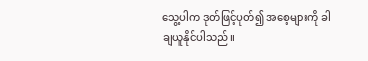သွေ့ပါက ဒုတ်ဖြင့်ပုတ်၍ အစေ့များကို ခါချယူနိုင်ပါသည်။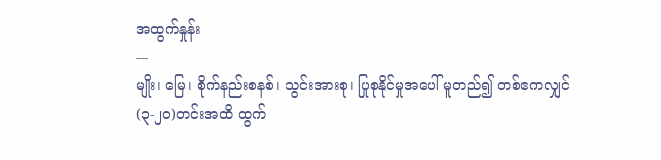အထွက်နှုန်း
---
မျိုး၊ မြေ၊ စိုက်နည်းစနစ်၊ သွင်းအားစု၊ ပြုစုနိုင်မှုအပေါ် မူတည်၍ တစ်ဧကလျှင် (၃-၂၀)တင်းအထိ ထွက်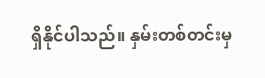ရှိနိုင်ပါသည်။ နှမ်းတစ်တင်းမှ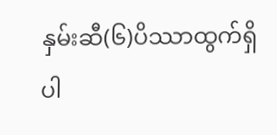နှမ်းဆီ(၆)ပိဿာထွက်ရှိပါ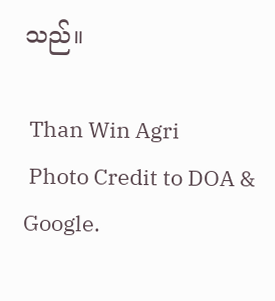သည်။

 Than Win Agri
 Photo Credit to DOA & Google.